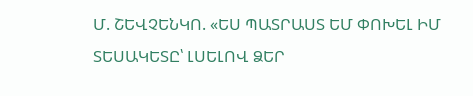Մ. ՇԵՎՉԵՆԿՈ. «ԵՍ ՊԱՏՐԱՍՏ ԵՄ ՓՈԽԵԼ ԻՄ ՏԵՍԱԿԵՏԸ՝ ԼՍԵԼՈՎ ՁԵՐ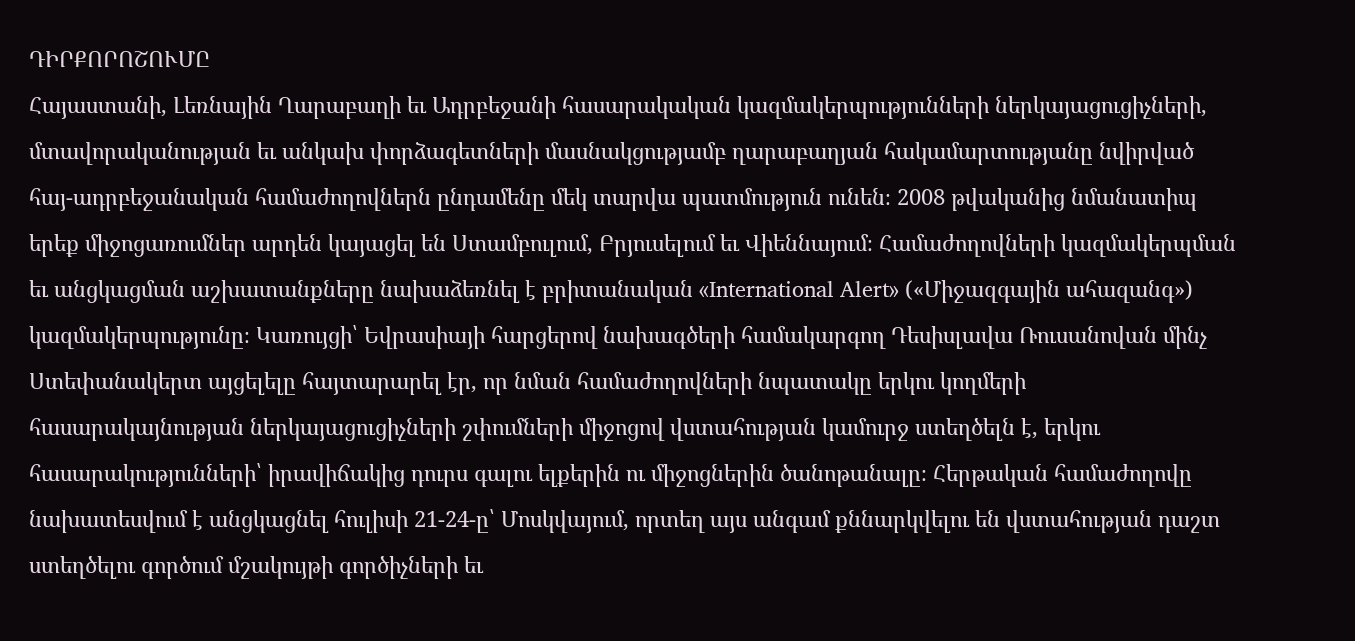ԴԻՐՔՈՐՈՇՈՒՄԸ
Հայաստանի, Լեռնային Ղարաբաղի եւ Ադրբեջանի հասարակական կազմակերպությունների ներկայացուցիչների, մտավորականության եւ անկախ փորձագետների մասնակցությամբ ղարաբաղյան հակամարտությանը նվիրված հայ-ադրբեջանական համաժողովներն ընդամենը մեկ տարվա պատմություն ունեն։ 2008 թվականից նմանատիպ երեք միջոցառումներ արդեն կայացել են Ստամբուլում, Բրյուսելում եւ Վիեննայում։ Համաժողովների կազմակերպման եւ անցկացման աշխատանքները նախաձեռնել է բրիտանական «International Alert» («Միջազգային ահազանգ») կազմակերպությունը։ Կառույցի՝ Եվրասիայի հարցերով նախագծերի համակարգող Դեսիսլավա Ռուսանովան մինչ Ստեփանակերտ այցելելը հայտարարել էր, որ նման համաժողովների նպատակը երկու կողմերի հասարակայնության ներկայացուցիչների շփումների միջոցով վստահության կամուրջ ստեղծելն է, երկու հասարակությունների՝ իրավիճակից դուրս գալու ելքերին ու միջոցներին ծանոթանալը։ Հերթական համաժողովը նախատեսվում է անցկացնել հուլիսի 21-24-ը՝ Մոսկվայում, որտեղ այս անգամ քննարկվելու են վստահության դաշտ ստեղծելու գործում մշակույթի գործիչների եւ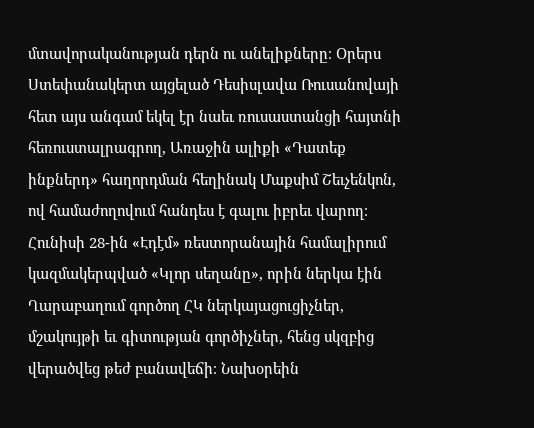մտավորականության դերն ու անելիքները։ Օրերս Ստեփանակերտ այցելած Դեսիսլավա Ռուսանովայի հետ այս անգամ եկել էր նաեւ ռուսաստանցի հայտնի հեռուստալրագրող, Առաջին ալիքի «Դատեք ինքներդ» հաղորդման հեղինակ Մաքսիմ Շեւչենկոն, ով համաժողովում հանդես է գալու իբրեւ վարող։ Հունիսի 28-ին «Էդէմ» ռեստորանային համալիրում կազմակերպված «Կլոր սեղանը», որին ներկա էին Ղարաբաղում գործող ՀԿ ներկայացուցիչներ, մշակույթի եւ գիտության գործիչներ, հենց սկզբից վերածվեց թեժ բանավեճի։ Նախօրեին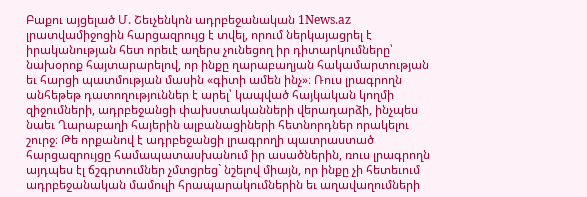Բաքու այցելած Մ. Շեւչենկոն ադրբեջանական 1News.az լրատվամիջոցին հարցազրույց է տվել, որում ներկայացրել է իրականության հետ որեւէ աղերս չունեցող իր դիտարկումները՝ նախօրոք հայտարարելով, որ ինքը ղարաբաղյան հակամարտության եւ հարցի պատմության մասին «գիտի ամեն ինչ»։ Ռուս լրագրողն անհեթեթ դատողություններ է արել՝ կապված հայկական կողմի զիջումների, ադրբեջանցի փախստականների վերադարձի, ինչպես նաեւ Ղարաբաղի հայերին ալբանացիների հետնորդներ որակելու շուրջ։ Թե որքանով է ադրբեջանցի լրագրողի պատրաստած հարցազրույցը համապատասխանում իր ասածներին, ռուս լրագրողն այդպես էլ ճշգրտումներ չմտցրեց` նշելով միայն, որ ինքը չի հետեւում ադրբեջանական մամուլի հրապարակումներին եւ աղավաղումների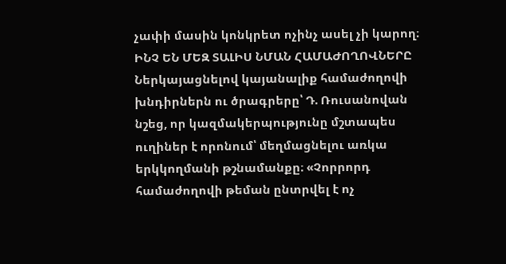չափի մասին կոնկրետ ոչինչ ասել չի կարող։ ԻՆՉ ԵՆ ՄԵԶ ՏԱԼԻՍ ՆՄԱՆ ՀԱՄԱԺՈՂՈՎՆԵՐԸ Ներկայացնելով կայանալիք համաժողովի խնդիրներն ու ծրագրերը՝ Դ. Ռուսանովան նշեց, որ կազմակերպությունը մշտապես ուղիներ է որոնում՝ մեղմացնելու առկա երկկողմանի թշնամանքը։ «Չորրորդ համաժողովի թեման ընտրվել է ոչ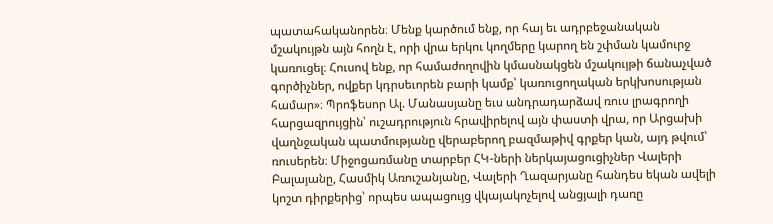պատահականորեն։ Մենք կարծում ենք, որ հայ եւ ադրբեջանական մշակույթն այն հողն է, որի վրա երկու կողմերը կարող են շփման կամուրջ կառուցել։ Հուսով ենք, որ համաժողովին կմասնակցեն մշակույթի ճանաչված գործիչներ, ովքեր կդրսեւորեն բարի կամք՝ կառուցողական երկխոսության համար»։ Պրոֆեսոր Ալ. Մանասյանը եւս անդրադարձավ ռուս լրագրողի հարցազրույցին՝ ուշադրություն հրավիրելով այն փաստի վրա, որ Արցախի վաղնջական պատմությանը վերաբերող բազմաթիվ գրքեր կան, այդ թվում՝ ռուսերեն։ Միջոցառմանը տարբեր ՀԿ-ների ներկայացուցիչներ Վալերի Բալայանը, Հասմիկ Առուշանյանը, Վալերի Ղազարյանը հանդես եկան ավելի կոշտ դիրքերից՝ որպես ապացույց վկայակոչելով անցյալի դառը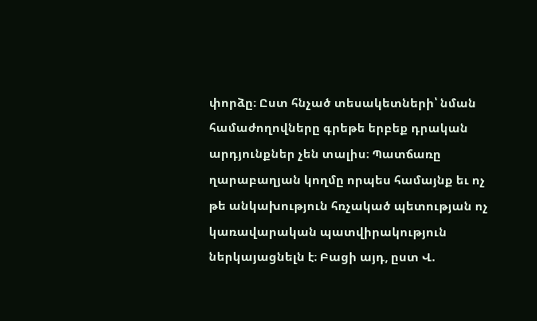փորձը։ Ըստ հնչած տեսակետների՝ նման համաժողովները գրեթե երբեք դրական արդյունքներ չեն տալիս։ Պատճառը ղարաբաղյան կողմը որպես համայնք եւ ոչ թե անկախություն հռչակած պետության ոչ կառավարական պատվիրակություն ներկայացնելն է։ Բացի այդ, ըստ Վ.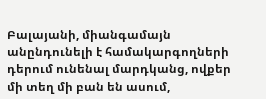Բալայանի, միանգամայն անընդունելի է համակարգողների դերում ունենալ մարդկանց, ովքեր մի տեղ մի բան են ասում,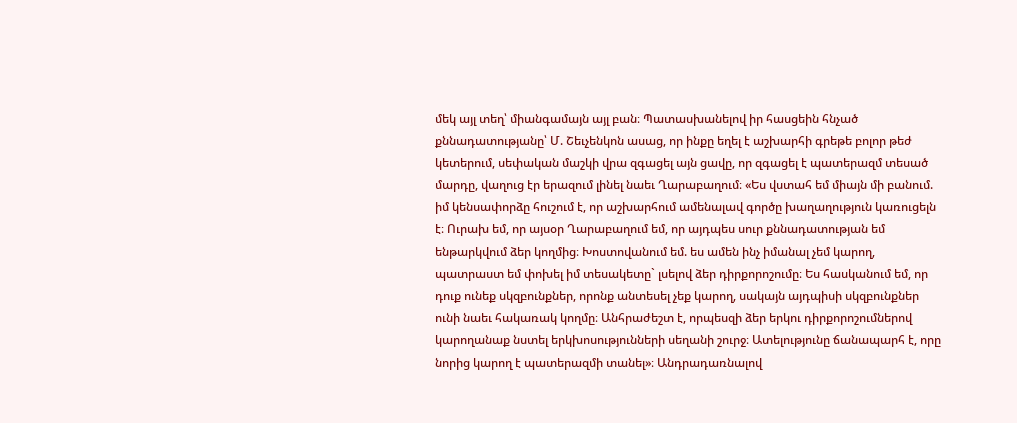մեկ այլ տեղ՝ միանգամայն այլ բան։ Պատասխանելով իր հասցեին հնչած քննադատությանը՝ Մ. Շեւչենկոն ասաց, որ ինքը եղել է աշխարհի գրեթե բոլոր թեժ կետերում, սեփական մաշկի վրա զգացել այն ցավը, որ զգացել է պատերազմ տեսած մարդը, վաղուց էր երազում լինել նաեւ Ղարաբաղում։ «Ես վստահ եմ միայն մի բանում. իմ կենսափորձը հուշում է, որ աշխարհում ամենալավ գործը խաղաղություն կառուցելն է։ Ուրախ եմ, որ այսօր Ղարաբաղում եմ, որ այդպես սուր քննադատության եմ ենթարկվում ձեր կողմից։ Խոստովանում եմ. ես ամեն ինչ իմանալ չեմ կարող, պատրաստ եմ փոխել իմ տեսակետը` լսելով ձեր դիրքորոշումը։ Ես հասկանում եմ, որ դուք ունեք սկզբունքներ, որոնք անտեսել չեք կարող, սակայն այդպիսի սկզբունքներ ունի նաեւ հակառակ կողմը։ Անհրաժեշտ է, որպեսզի ձեր երկու դիրքորոշումներով կարողանաք նստել երկխոսությունների սեղանի շուրջ։ Ատելությունը ճանապարհ է, որը նորից կարող է պատերազմի տանել»։ Անդրադառնալով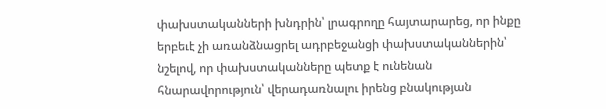փախստականների խնդրին՝ լրագրողը հայտարարեց, որ ինքը երբեւէ չի առանձնացրել ադրբեջանցի փախստականներին՝ նշելով, որ փախստականները պետք է ունենան հնարավորություն՝ վերադառնալու իրենց բնակության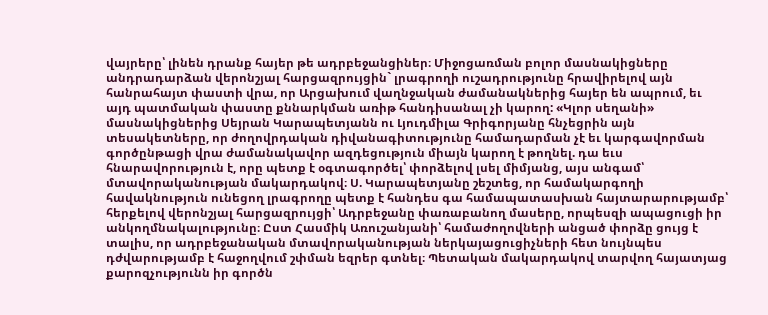վայրերը՝ լինեն դրանք հայեր թե ադրբեջանցիներ։ Միջոցառման բոլոր մասնակիցները անդրադարձան վերոնշյալ հարցազրույցին` լրագրողի ուշադրությունը հրավիրելով այն հանրահայտ փաստի վրա, որ Արցախում վաղնջական ժամանակներից հայեր են ապրում, եւ այդ պատմական փաստը քննարկման առիթ հանդիսանալ չի կարող: «Կլոր սեղանի» մասնակիցներից Սեյրան Կարապետյանն ու Լյուդմիլա Գրիգորյանը հնչեցրին այն տեսակետները, որ ժողովրդական դիվանագիտությունը համադարման չէ եւ կարգավորման գործընթացի վրա ժամանակավոր ազդեցություն միայն կարող է թողնել. դա եւս հնարավորություն է, որը պետք է օգտագործել՝ փորձելով լսել միմյանց, այս անգամ՝ մտավորականության մակարդակով։ Ս. Կարապետյանը շեշտեց, որ համակարգողի հավակնություն ունեցող լրագրողը պետք է հանդես գա համապատասխան հայտարարությամբ՝ հերքելով վերոնշյալ հարցազրույցի՝ Ադրբեջանը փառաբանող մասերը, որպեսզի ապացուցի իր անկողմնակալությունը։ Ըստ Հասմիկ Առուշանյանի՝ համաժողովների անցած փորձը ցույց է տալիս, որ ադրբեջանական մտավորականության ներկայացուցիչների հետ նույնպես դժվարությամբ է հաջողվում շփման եզրեր գտնել։ Պետական մակարդակով տարվող հայատյաց քարոզչությունն իր գործն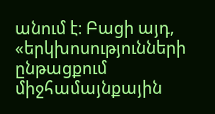անում է։ Բացի այդ, «երկխոսությունների ընթացքում միջհամայնքային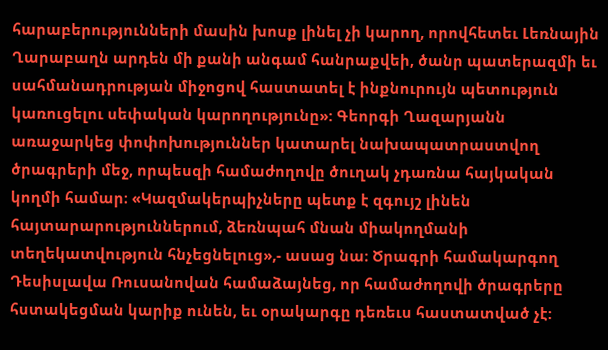հարաբերությունների մասին խոսք լինել չի կարող, որովհետեւ Լեռնային Ղարաբաղն արդեն մի քանի անգամ հանրաքվեի, ծանր պատերազմի եւ սահմանադրության միջոցով հաստատել է ինքնուրույն պետություն կառուցելու սեփական կարողությունը»: Գեորգի Ղազարյանն առաջարկեց փոփոխություններ կատարել նախապատրաստվող ծրագրերի մեջ, որպեսզի համաժողովը ծուղակ չդառնա հայկական կողմի համար։ «Կազմակերպիչները պետք է զգույշ լինեն հայտարարություններում, ձեռնպահ մնան միակողմանի տեղեկատվություն հնչեցնելուց»,- ասաց նա։ Ծրագրի համակարգող Դեսիսլավա Ռուսանովան համաձայնեց, որ համաժողովի ծրագրերը հստակեցման կարիք ունեն, եւ օրակարգը դեռեւս հաստատված չէ: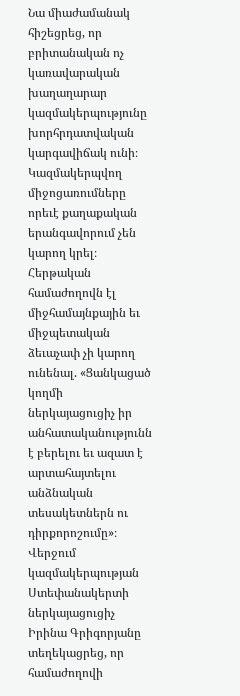Նա միաժամանակ հիշեցրեց, որ բրիտանական ոչ կառավարական խաղաղարար կազմակերպությունը խորհրդատվական կարգավիճակ ունի։ Կազմակերպվող միջոցառումները որեւէ քաղաքական երանգավորում չեն կարող կրել։ Հերթական համաժողովն էլ միջհամայնքային եւ միջպետական ձեւաչափ չի կարող ունենալ. «Ցանկացած կողմի ներկայացուցիչ իր անհատականությունն է բերելու եւ ազատ է արտահայտելու անձնական տեսակետներն ու դիրքորոշումը»։ Վերջում կազմակերպության Ստեփանակերտի ներկայացուցիչ Իրինա Գրիգորյանը տեղեկացրեց, որ համաժողովի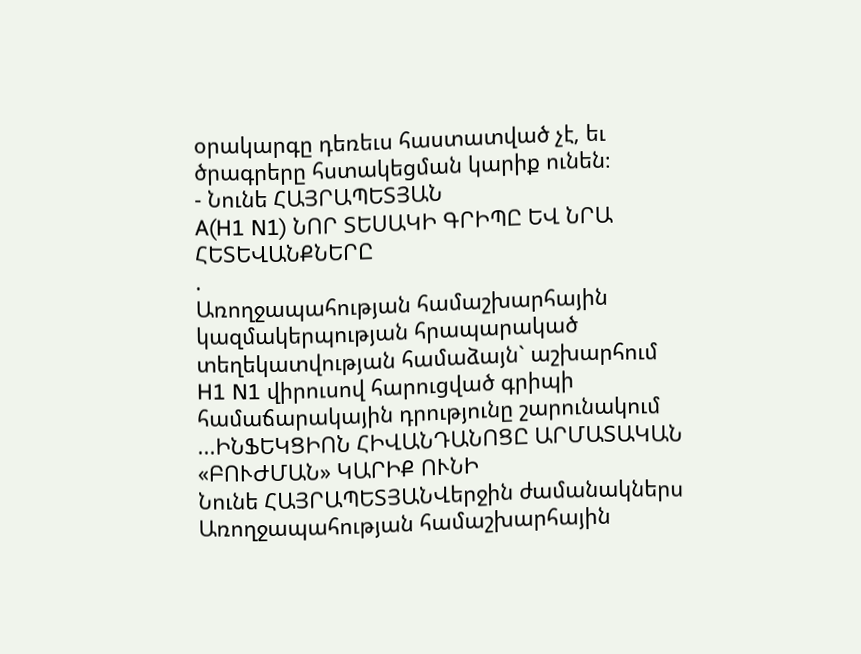օրակարգը դեռեւս հաստատված չէ, եւ ծրագրերը հստակեցման կարիք ունեն։
- Նունե ՀԱՅՐԱՊԵՏՅԱՆ
A(H1 N1) ՆՈՐ ՏԵՍԱԿԻ ԳՐԻՊԸ ԵՎ ՆՐԱ ՀԵՏԵՎԱՆՔՆԵՐԸ
.
Առողջապահության համաշխարհային կազմակերպության հրապարակած տեղեկատվության համաձայն` աշխարհում H1 N1 վիրուսով հարուցված գրիպի համաճարակային դրությունը շարունակում ...ԻՆՖԵԿՑԻՈՆ ՀԻՎԱՆԴԱՆՈՑԸ ԱՐՄԱՏԱԿԱՆ «ԲՈՒԺՄԱՆ» ԿԱՐԻՔ ՈՒՆԻ
Նունե ՀԱՅՐԱՊԵՏՅԱՆՎերջին ժամանակներս Առողջապահության համաշխարհային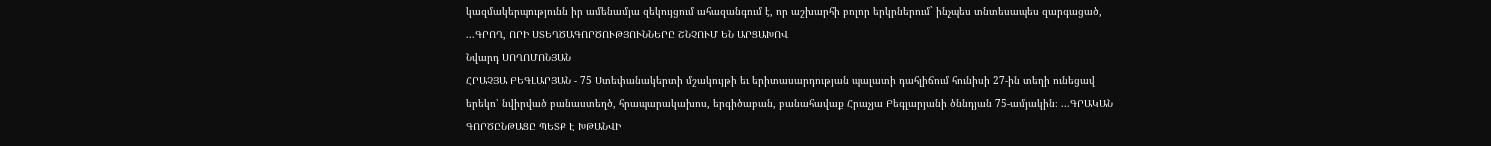կազմակերպությունն իր ամենամյա զեկույցում ահազանգում է, որ աշխարհի բոլոր երկրներում` ինչպես տնտեսապես զարգացած, ...ԳՐՈՂ, ՈՐԻ ՍՏԵՂԾԱԳՈՐԾՈՒԹՅՈՒՆՆԵՐԸ ՇՆՉՈՒՄ ԵՆ ԱՐՑԱԽՈՎ
Նվարդ ՍՈՂՈՄՈՆՅԱՆ
ՀՐԱՉՅԱ ԲԵԳԼԱՐՅԱՆ - 75 Ստեփանակերտի մշակույթի եւ երիտասարդության պալատի դահլիճում հունիսի 27-ին տեղի ունեցավ երեկո՝ նվիրված բանաստեղծ, հրապարակախոս, երգիծաբան, բանահավաք Հրաչյա Բեգլարյանի ծննդյան 75-ամյակին։ ...ԳՐԱԿԱՆ ԳՈՐԾԸՆԹԱՑԸ ՊԵՏՔ Է ԽԹԱՆՎԻ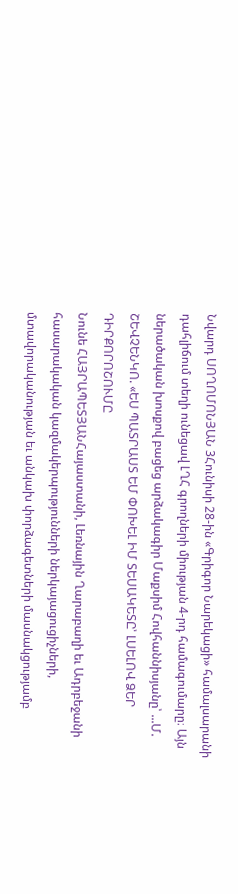Նվարդ ՍՈՂՈՄՈՆՅԱՆ 3Հունիսի 28-ին «Գրիգոր Նարեկացի» համալսարանի դահլիճում տեղի ունեցավ ԼՂՀ գրողների միության 4-րդ համագումարը։ Այն ներածական խոսքով բացեց արձակագիր Մաքսիմ Հովհաննիսյանը՝ ...Մ. ՇԵՎՉԵՆԿՈ. «ԵՍ ՊԱՏՐԱՍՏ ԵՄ ՓՈԽԵԼ ԻՄ ՏԵՍԱԿԵՏԸ՝ ԼՍԵԼՈՎ ՁԵՐ ԴԻՐՔՈՐՈՇՈՒՄԸ
Նունե ՀԱՅՐԱՊԵՏՅԱՆՀայաստանի, Լեռնային Ղարաբաղի եւ Ադրբեջանի հասարակական կազմակերպությունների ներկայացուցիչների, մտավորականության եւ անկախ փորձագետների մասնակցությամբ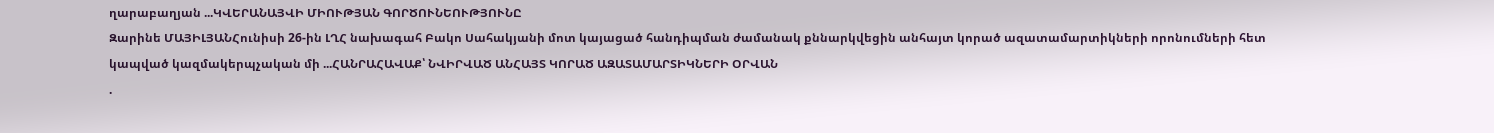ղարաբաղյան ...ԿՎԵՐԱՆԱՅՎԻ ՄԻՈՒԹՅԱՆ ԳՈՐԾՈՒՆԵՈՒԹՅՈՒՆԸ
Զարինե ՄԱՅԻԼՅԱՆՀունիսի 26-ին ԼՂՀ նախագահ Բակո Սահակյանի մոտ կայացած հանդիպման ժամանակ քննարկվեցին անհայտ կորած ազատամարտիկների որոնումների հետ կապված կազմակերպչական մի ...ՀԱՆՐԱՀԱՎԱՔ՝ ՆՎԻՐՎԱԾ ԱՆՀԱՅՏ ԿՈՐԱԾ ԱԶԱՏԱՄԱՐՏԻԿՆԵՐԻ ՕՐՎԱՆ
.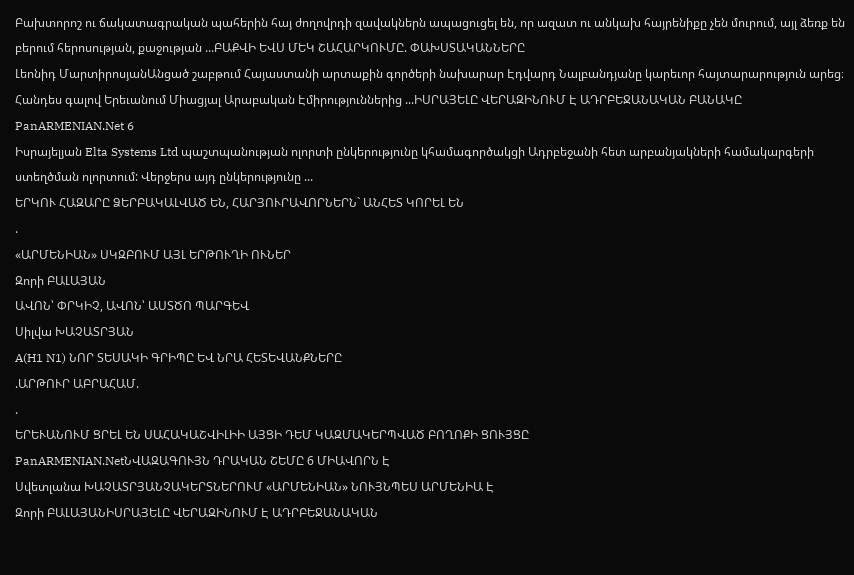Բախտորոշ ու ճակատագրական պահերին հայ ժողովրդի զավակներն ապացուցել են, որ ազատ ու անկախ հայրենիքը չեն մուրում, այլ ձեռք են բերում հերոսության, քաջության ...ԲԱՔՎԻ ԵՎՍ ՄԵԿ ՇԱՀԱՐԿՈՒՄԸ. ՓԱԽՍՏԱԿԱՆՆԵՐԸ
Լեոնիդ ՄարտիրոսյանԱնցած շաբթում Հայաստանի արտաքին գործերի նախարար Էդվարդ Նալբանդյանը կարեւոր հայտարարություն արեց։ Հանդես գալով Երեւանում Միացյալ Արաբական Էմիրություններից ...ԻՍՐԱՅԵԼԸ ՎԵՐԱԶԻՆՈՒՄ Է ԱԴՐԲԵՋԱՆԱԿԱՆ ԲԱՆԱԿԸ
PanARMENIAN.Net 6
Իսրայելյան Elta Systems Ltd պաշտպանության ոլորտի ընկերությունը կհամագործակցի Ադրբեջանի հետ արբանյակների համակարգերի ստեղծման ոլորտում: Վերջերս այդ ընկերությունը ...
ԵՐԿՈՒ ՀԱԶԱՐԸ ՁԵՐԲԱԿԱԼՎԱԾ ԵՆ, ՀԱՐՅՈՒՐԱՎՈՐՆԵՐՆ` ԱՆՀԵՏ ԿՈՐԵԼ ԵՆ
.
«ԱՐՄԵՆԻԱՆ» ՍԿԶԲՈՒՄ ԱՅԼ ԵՐԹՈՒՂԻ ՈՒՆԵՐ
Զորի ԲԱԼԱՅԱՆ
ԱՎՈՆ՝ ՓՐԿԻՉ, ԱՎՈՆ՝ ԱՍՏԾՈ ՊԱՐԳԵՎ
Սիլվա ԽԱՉԱՏՐՅԱՆ
A(H1 N1) ՆՈՐ ՏԵՍԱԿԻ ԳՐԻՊԸ ԵՎ ՆՐԱ ՀԵՏԵՎԱՆՔՆԵՐԸ
.ԱՐԹՈՒՐ ԱԲՐԱՀԱՄ.
.
ԵՐԵՒԱՆՈՒՄ ՑՐԵԼ ԵՆ ՍԱՀԱԿԱՇՎԻԼԻԻ ԱՅՑԻ ԴԵՄ ԿԱԶՄԱԿԵՐՊՎԱԾ ԲՈՂՈՔԻ ՑՈՒՅՑԸ
PanARMENIAN.NetՆՎԱԶԱԳՈՒՅՆ ԴՐԱԿԱՆ ՇԵՄԸ 6 ՄԻԱՎՈՐՆ Է
Սվետլանա ԽԱՉԱՏՐՅԱՆՉԱԿԵՐՏՆԵՐՈՒՄ «ԱՐՄԵՆԻԱՆ» ՆՈՒՅՆՊԵՍ ԱՐՄԵՆԻԱ Է
Զորի ԲԱԼԱՅԱՆԻՍՐԱՅԵԼԸ ՎԵՐԱԶԻՆՈՒՄ Է ԱԴՐԲԵՋԱՆԱԿԱՆ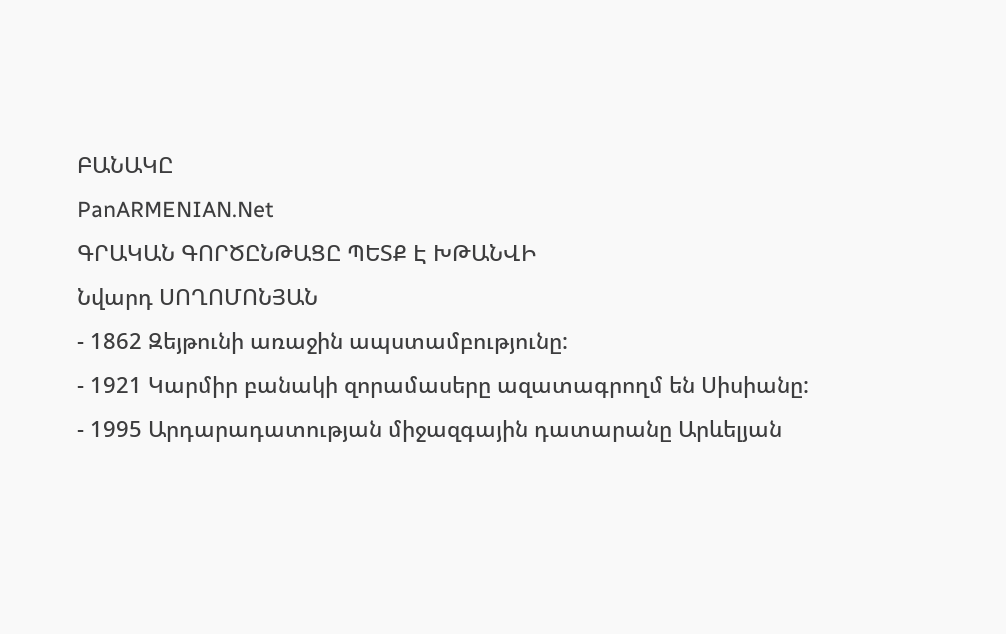ԲԱՆԱԿԸ
PanARMENIAN.Net
ԳՐԱԿԱՆ ԳՈՐԾԸՆԹԱՑԸ ՊԵՏՔ Է ԽԹԱՆՎԻ
Նվարդ ՍՈՂՈՄՈՆՅԱՆ
- 1862 Զեյթունի առաջին ապստամբությունը:
- 1921 Կարմիր բանակի զորամասերը ազատագրողմ են Սիսիանը:
- 1995 Արդարադատության միջազգային դատարանը Արևելյան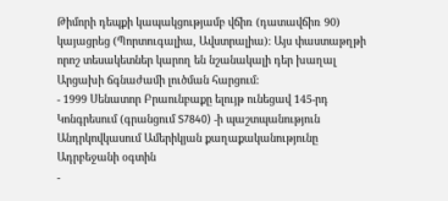Թիմորի դեպքի կապակցությամբ վճիռ (դատավճիռ 90) կայացրեց (Պորտուգալիա, Ավստրալիա): Այս փաստաթղթի որոշ տեսակետներ կարող են նշանակալի դեր խաղալ Արցախի ճգնաժամի լուծման հարցում:
- 1999 Սենատոր Բրաունբաքը ելույթ ունեցավ 145-րդ Կոնգրեսում (գրանցում S7840) -ի պաշտպանություն Անդրկովկասում Ամերիկյան քաղաքականությունը Ադրբեջանի օգտին
-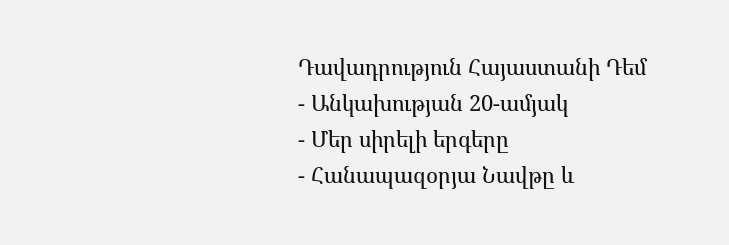Դավադրություն Հայաստանի Դեմ
- Անկախության 20-ամյակ
- Մեր սիրելի երգերը
- Հանապազօրյա Նավթը և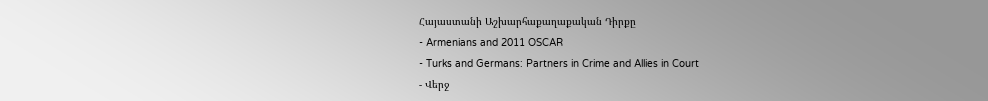Հայաստանի Աշխարհաքաղաքական Դիրքը
- Armenians and 2011 OSCAR
- Turks and Germans: Partners in Crime and Allies in Court
- Վերջ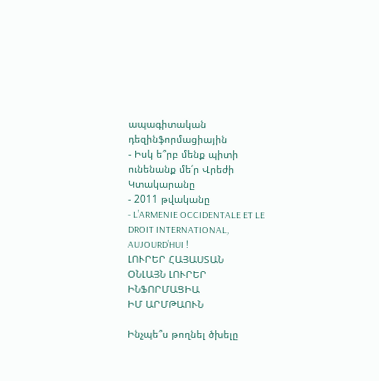ապագիտական դեզինֆորմացիային
- Իսկ ե՞րբ մենք պիտի ունենանք մե՛ր Վրեժի Կտակարանը
- 2011 թվականը
- L’ARMENIE OCCIDENTALE ET LE DROIT INTERNATIONAL, AUJOURD’HUI !
ԼՈՒՐԵՐ ՀԱՅԱՍՏԱՆ
ՕՆԼԱՅՆ ԼՈՒՐԵՐ
ԻՆՖՈՐՄԱՑԻԱ
ԻՄ ԱՐՄԹԱՈՒՆ

Ինչպե՞ս թողնել ծխելը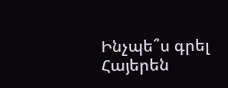Ինչպե՞ս գրել Հայերեն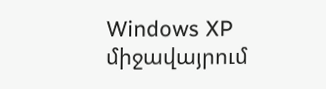Windows XP միջավայրում